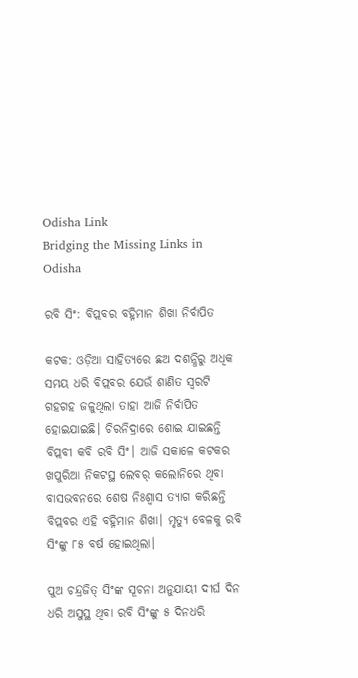Odisha Link
Bridging the Missing Links in Odisha

ରବି ସିଂ: ବିପ୍ଲବର ବହ୍ନିମାନ ଶିଖା ନିର୍ବାପିତ

କଟକ: ଓଡ଼ିଆ ସାହିତ୍ୟରେ ଛଅ ଦଶନ୍ଧିରୁ ଅଧିକ ସମୟ ଧରି ବିପ୍ଲବର ଯେଉଁ ଶାଣିତ ସ୍ବରଟି ଗହଗହ ଜଳୁଥିଲା ତାହା ଆଜି ନିର୍ବାପିତ ହୋଇଯାଇଛି। ଚିରନିଦ୍ରାରେ ଶୋଇ ଯାଇଛନ୍ତି ବିପ୍ଲବୀ କବି ରବି ସିଂ। ଆଜି ସକାଳେ କଟକର ଖପୁରିଆ ନିକଟସ୍ଥ ଲେବର୍ କଲୋନିରେ ଥିବା ବାସଭବନରେ ଶେଷ ନିଃଶ୍ବାସ ତ୍ୟାଗ କରିଛନ୍ତି ବିପ୍ଲବର ଏହି ବହ୍ନିମାନ ଶିଖା। ମୃତ୍ୟୁ ବେଳକୁ ରବି ସିଂଙ୍କୁ ୮୫ ବର୍ଷ ହୋଇଥିଲା।

ପୁଅ ଚନ୍ଦ୍ରଜିତ୍ ସିଂଙ୍କ ସୂଚନା ଅନୁଯାୟୀ ଦୀର୍ଘ ଦିନ ଧରି ଅସୁସ୍ଥ ଥିବା ରବି ସିଂଙ୍କୁ ୫ ଦିନଧରି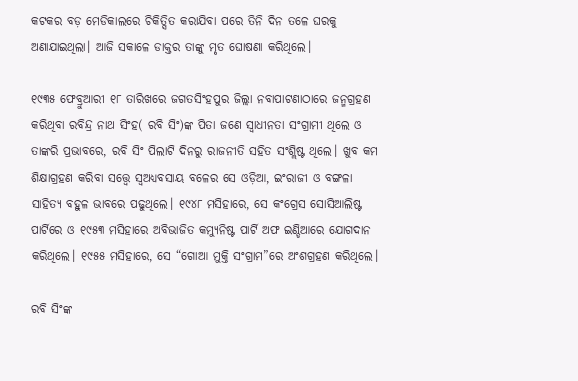କଟକର ବଡ଼ ମେଡିକାଲରେ ଚିକିତ୍ସିତ କରାଯିବା ପରେ ତିନି ଦିନ ତଳେ ଘରକୁ ଅଣାଯାଇଥିଲା। ଆଜି ସକାଳେ ଡାକ୍ତର ତାଙ୍କୁ ମୃତ ଘୋଷଣା କରିଥିଲେ।

୧୯୩୫ ଫେବ୍ରୁଆରୀ ୧୮ ତାରିଖରେ ଜଗତସିଂହପୁର ଜିଲ୍ଲା ନବାପାଟଣାଠାରେ ଜନ୍ମଗ୍ରହଣ କରିଥିବା ରବିନ୍ଦ୍ର ନାଥ ସିଂହ( ରବି ସିଂ)ଙ୍କ ପିତା ଜଣେ ସ୍ୱାଧୀନତା ସଂଗ୍ରାମୀ ଥିଲେ ଓ ତାଙ୍କରି ପ୍ରଭାବରେ, ରବି ସିଂ ପିଲାଟି ଦିନରୁ ରାଜନୀତି ସହିତ ସଂଶ୍ଲିଷ୍ଟ ଥିଲେ। ଖୁବ କମ ଶିକ୍ଷାଗ୍ରହଣ କରିବା ସତ୍ତ୍ୱେ ସ୍ବଅଧ୍ୟବସାୟ ବଳେର ସେ ଓଡ଼ିଆ, ଇଂରାଜୀ ଓ ବଙ୍ଗଳା ସାହିତ୍ୟ ବହୁଳ ଭାବରେ ପଢୁଥିଲେ। ୧୯୪୮ ମସିହାରେ, ସେ କଂଗ୍ରେସ ସୋସିଆଲିଷ୍ଟ ପାର୍ଟିରେ ଓ ୧୯୫୩ ମସିହାରେ ଅବିଭାଜିତ କମ୍ୟୁନିଷ୍ଟ ପାର୍ଟି ଅଫ ଇଣ୍ଡିଆରେ ଯୋଗଦାନ କରିଥିଲେ। ୧୯୫୫ ମସିହାରେ, ସେ “ଗୋଆ ମୁକ୍ତି ସଂଗ୍ରାମ”ରେ ଅଂଶଗ୍ରହଣ କରିଥିଲେ।

ରବି ସିଂଙ୍କ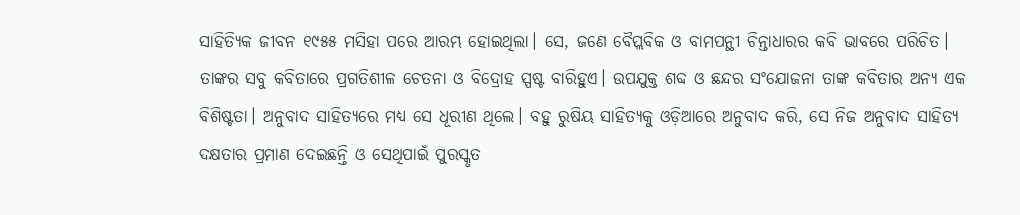ସାହିତ୍ୟିକ ଜୀବନ ୧୯୫୫ ମସିହା ପରେ ଆରମ୍ଭ ହୋଇଥିଲା। ସେ, ଜଣେ ବୈପ୍ଲବିକ ଓ ବାମପନ୍ଥୀ ଚିନ୍ତାଧାରର କବି ଭାବରେ ପରିଚିତ। ତାଙ୍କର ସବୁ କବିତାରେ ପ୍ରଗତିଶୀଳ ଚେତନା ଓ ବିଦ୍ରୋହ ସ୍ପଷ୍ଟ ବାରିହୁଏ। ଉପଯୁକ୍ତ ଶବ୍ଦ ଓ ଛନ୍ଦର ସଂଯୋଜନା ତାଙ୍କ କବିତାର ଅନ୍ୟ ଏକ ବିଶିଷ୍ଟତା। ଅନୁବାଦ ସାହିତ୍ୟରେ ମଧ୍ୟ ସେ ଧୂରୀଣ ଥିଲେ। ବହୁ ରୁଷିୟ ସାହିତ୍ୟକୁ ଓଡ଼ିଆରେ ଅନୁବାଦ କରି, ସେ ନିଜ ଅନୁବାଦ ସାହିତ୍ୟ ଦକ୍ଷତାର ପ୍ରମାଣ ଦେଇଛନ୍ତି ଓ ସେଥିପାଇଁ ପୁରସ୍କୃତ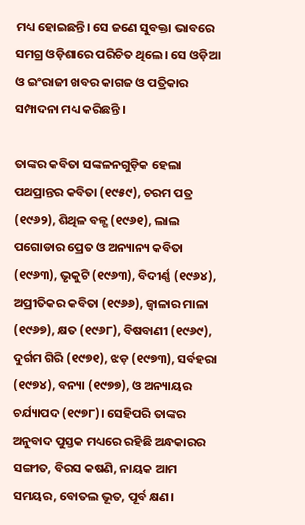ମଧ୍ୟ ହୋଇଛନ୍ତି। ସେ ଜଣେ ସୁବକ୍ତା ଭାବରେ ସମଗ୍ର ଓଡ଼ିଶାରେ ପରିଚିତ ଥିଲେ। ସେ ଓଡ଼ିଆ ଓ ଇଂରାଜୀ ଖବର କାଗଜ ଓ ପତ୍ରିକାର ସମ୍ପାଦନା ମଧ୍ୟ କରିଛନ୍ତି ।

ତାଙ୍କର କବିତା ସଙ୍କଳନଗୁଡ଼ିକ ହେଲା ପଥପ୍ରାନ୍ତର କବିତା (୧୯୫୯), ଚରମ ପତ୍ର (୧୯୬୨), ଶିଥିଳ ବଳ୍ଗ (୧୯୬୧), ଲାଲ ପଗୋଡାର ପ୍ରେତ ଓ ଅନ୍ୟାନ୍ୟ କବିତା (୧୯୬୩), ଭୃକୁଟି (୧୯୬୩), ବିଦୀର୍ଣ୍ଣ (୧୯୬୪), ଅପ୍ରୀତିକର କବିତା (୧୯୬୬), ଜ୍ୱାଳାର ମାଳା (୧୯୬୭), କ୍ଷତ (୧୯୬୮), ବିଷବାଣୀ (୧୯୬୯), ଦୁର୍ଗମ ଗିରି (୧୯୭୧), ଝଡ଼ (୧୯୭୩), ସର୍ବହରା (୧୯୭୪), ବନ୍ୟା (୧୯୭୭), ଓ ଅନ୍ୟାୟର ଚର୍ଯ୍ୟାପଦ (୧୯୭୮)। ସେହିପରି ତାଙ୍କର ଅନୁବାଦ ପୁସ୍ତକ ମଧ୍ୟରେ ରହିଛି ଅନ୍ଧକାରର ସଙ୍ଗୀତ, ବିରସ କଷଣି, ନାୟକ ଆମ ସମୟର, ବୋତଲ ଭୂତ, ପୂର୍ବ କ୍ଷଣ।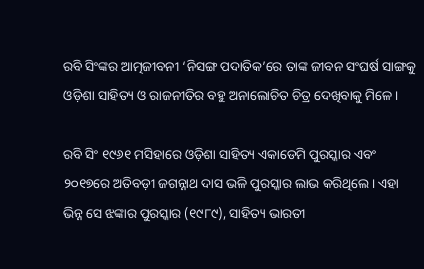ରବି ସିଂଙ୍କର ଆତ୍ମଜୀବନୀ ‘ନିସଙ୍ଗ ପଦାତିକ’ରେ ତାଙ୍କ ଜୀବନ ସଂଘର୍ଷ ସାଙ୍ଗକୁ ଓଡ଼ିଶା ସାହିତ୍ୟ ଓ ରାଜନୀତିର ବହୁ ଅନାଲୋଚିତ ଚିତ୍ର ଦେଖିବାକୁ ମିଳେ।

ରବି ସିଂ ୧୯୬୧ ମସିହାରେ ଓଡ଼ିଶା ସାହିତ୍ୟ ଏକାଡେମି ପୁରସ୍କାର ଏବଂ ୨୦୧୭ରେ ଅତିବଡ଼ୀ ଜଗନ୍ନାଥ ଦାସ ଭଳି ପୁରସ୍କାର ଲାଭ କରିଥିଲେ। ଏହା ଭିନ୍ନ ସେ ଝଙ୍କାର ପୁରସ୍କାର (୧୯୮୯), ସାହିତ୍ୟ ଭାରତୀ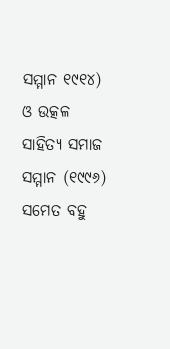ସମ୍ମାନ ୧୯୧୪) ଓ ଉତ୍କଳ ସାହିତ୍ୟ ସମାଜ ସମ୍ମାନ (୧୯୯୬) ସମେତ ବହୁ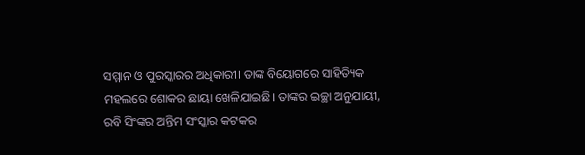ସମ୍ମାନ ଓ ପୁରସ୍କାରର ଅଧିକାରୀ। ତାଙ୍କ ବିୟୋଗରେ ସାହିତ୍ୟିକ ମହଲରେ ଶୋକର ଛାୟା ଖେଳିଯାଇଛି। ତାଙ୍କର ଇଚ୍ଛା ଅନୁଯାୟୀ, ରବି ସିଂଙ୍କର ଅନ୍ତିମ ସଂସ୍କାର କଟକର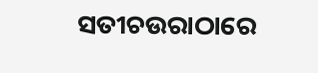ସତୀଚଉରାଠାରେ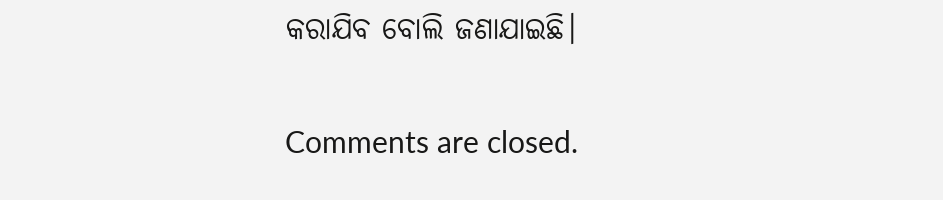କରାଯିବ ବୋଲି ଜଣାଯାଇଛି।

Comments are closed.